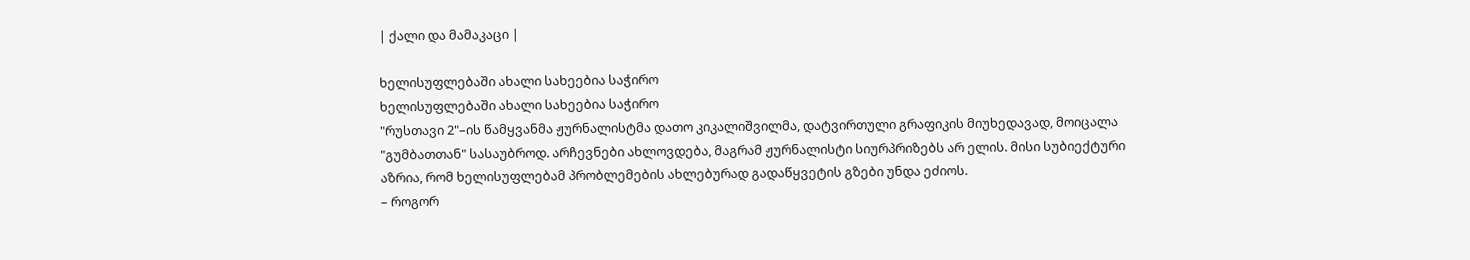| ქალი და მამაკაცი |

ხელისუფლებაში ახალი სახეებია საჭირო
ხელისუფლებაში ახალი სახეებია საჭირო
"რუსთავი 2"–ის წამყვანმა ჟურნალისტმა დათო კიკალიშვილმა, დატვირთული გრაფიკის მიუხედავად, მოიცალა "გუმბათთან" სასაუბროდ. არჩევნები ახლოვდება, მაგრამ ჟურნალისტი სიურპრიზებს არ ელის. მისი სუბიექტური აზრია, რომ ხელისუფლებამ პრობლემების ახლებურად გადაწყვეტის გზები უნდა ეძიოს.
– როგორ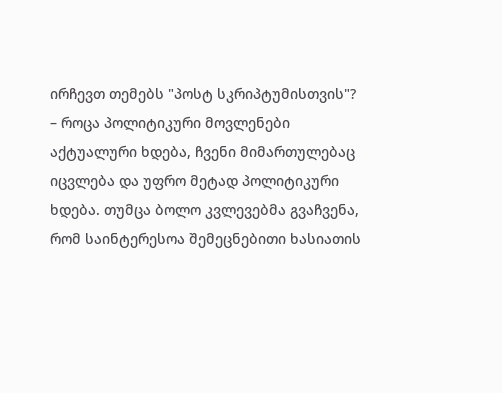ირჩევთ თემებს "პოსტ სკრიპტუმისთვის"?
– როცა პოლიტიკური მოვლენები აქტუალური ხდება, ჩვენი მიმართულებაც იცვლება და უფრო მეტად პოლიტიკური ხდება. თუმცა ბოლო კვლევებმა გვაჩვენა, რომ საინტერესოა შემეცნებითი ხასიათის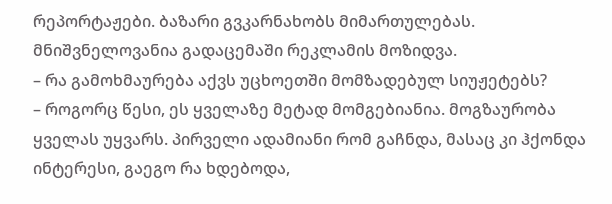რეპორტაჟები. ბაზარი გვკარნახობს მიმართულებას. მნიშვნელოვანია გადაცემაში რეკლამის მოზიდვა.
– რა გამოხმაურება აქვს უცხოეთში მომზადებულ სიუჟეტებს?
– როგორც წესი, ეს ყველაზე მეტად მომგებიანია. მოგზაურობა ყველას უყვარს. პირველი ადამიანი რომ გაჩნდა, მასაც კი ჰქონდა ინტერესი, გაეგო რა ხდებოდა,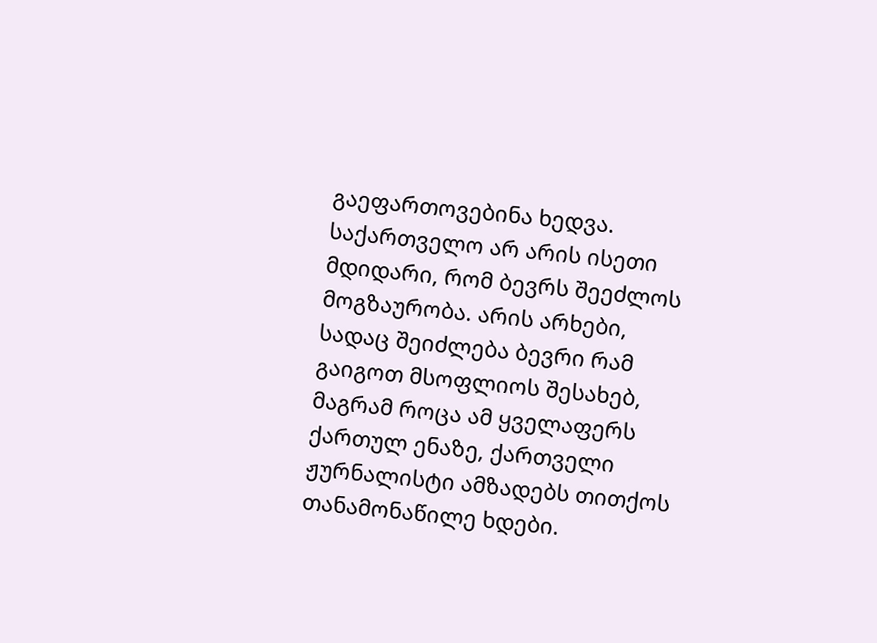გაეფართოვებინა ხედვა. საქართველო არ არის ისეთი მდიდარი, რომ ბევრს შეეძლოს მოგზაურობა. არის არხები, სადაც შეიძლება ბევრი რამ გაიგოთ მსოფლიოს შესახებ, მაგრამ როცა ამ ყველაფერს ქართულ ენაზე, ქართველი ჟურნალისტი ამზადებს თითქოს თანამონაწილე ხდები.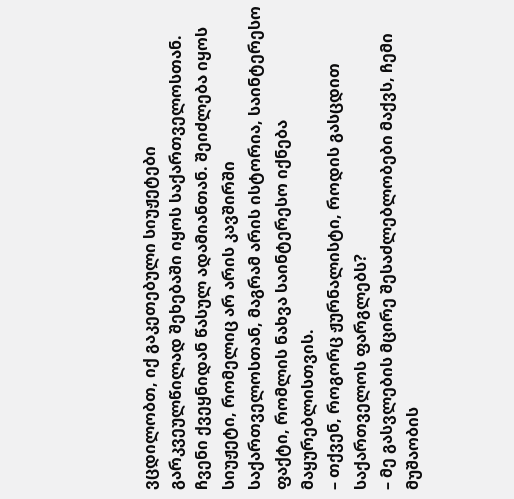ვცდილობთ, იქ გაკეთებული სიუჟეტები გარკვეულწილად შეხებაში იყოს საქართველოსთან. ჩვენი ქვეყნიდან წასულ ადამიანთან. შეიძლება იყოს სიუჟეტი, რომელიც არ არის კავშირში საქართველოსთან, მაგრამ არის ისტორია, საინტერესო ფაქტი, რომლის ნახვა საინტერესო იქნება მაყურებლისთვის.
– თქვენ, როგორც ჟურნალისტი, როდის გასცდით საქართველოს ფარგლებს?
– მე გასვლების მცირე შესაძლებლობები მაქვს, ჩემი მუშაობის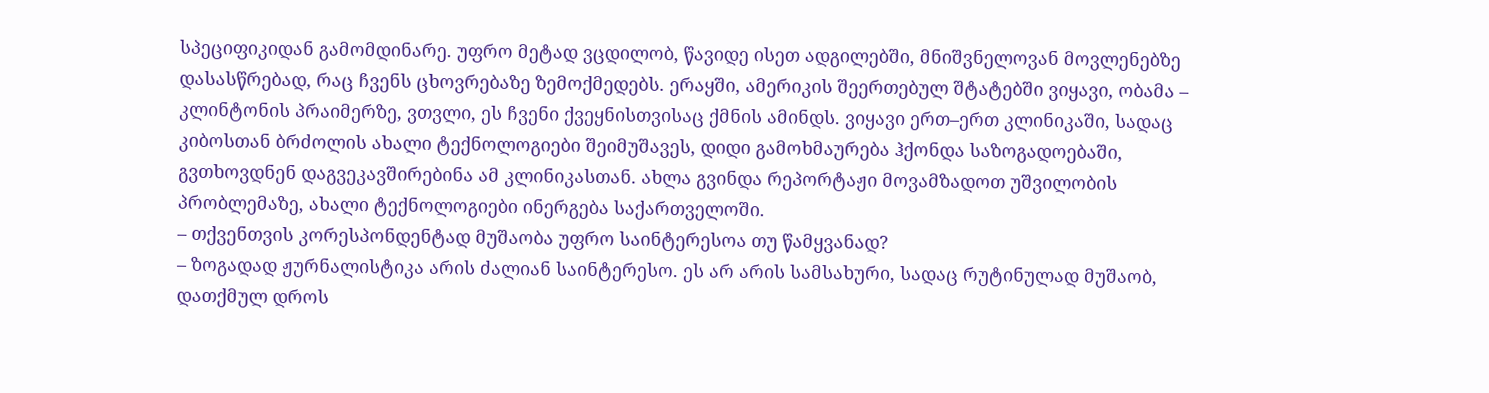სპეციფიკიდან გამომდინარე. უფრო მეტად ვცდილობ, წავიდე ისეთ ადგილებში, მნიშვნელოვან მოვლენებზე დასასწრებად, რაც ჩვენს ცხოვრებაზე ზემოქმედებს. ერაყში, ამერიკის შეერთებულ შტატებში ვიყავი, ობამა – კლინტონის პრაიმერზე, ვთვლი, ეს ჩვენი ქვეყნისთვისაც ქმნის ამინდს. ვიყავი ერთ–ერთ კლინიკაში, სადაც კიბოსთან ბრძოლის ახალი ტექნოლოგიები შეიმუშავეს, დიდი გამოხმაურება ჰქონდა საზოგადოებაში, გვთხოვდნენ დაგვეკავშირებინა ამ კლინიკასთან. ახლა გვინდა რეპორტაჟი მოვამზადოთ უშვილობის პრობლემაზე, ახალი ტექნოლოგიები ინერგება საქართველოში.
– თქვენთვის კორესპონდენტად მუშაობა უფრო საინტერესოა თუ წამყვანად?
– ზოგადად ჟურნალისტიკა არის ძალიან საინტერესო. ეს არ არის სამსახური, სადაც რუტინულად მუშაობ, დათქმულ დროს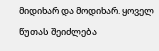მიდიხარ და მოდიხარ. ყოველ წუთას შეიძლება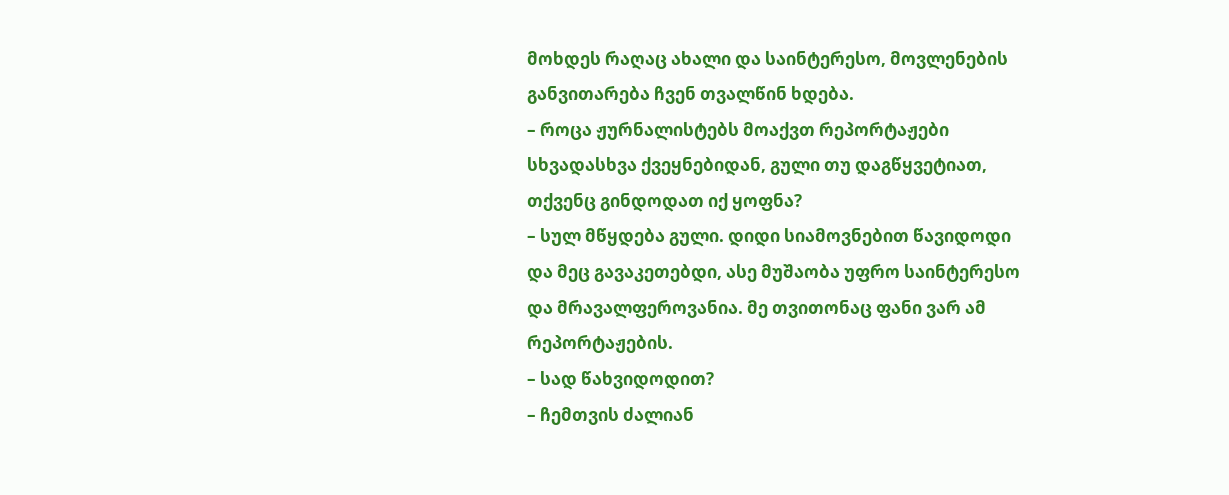მოხდეს რაღაც ახალი და საინტერესო, მოვლენების განვითარება ჩვენ თვალწინ ხდება.
– როცა ჟურნალისტებს მოაქვთ რეპორტაჟები სხვადასხვა ქვეყნებიდან, გული თუ დაგწყვეტიათ, თქვენც გინდოდათ იქ ყოფნა?
– სულ მწყდება გული. დიდი სიამოვნებით წავიდოდი და მეც გავაკეთებდი, ასე მუშაობა უფრო საინტერესო და მრავალფეროვანია. მე თვითონაც ფანი ვარ ამ რეპორტაჟების.
– სად წახვიდოდით?
– ჩემთვის ძალიან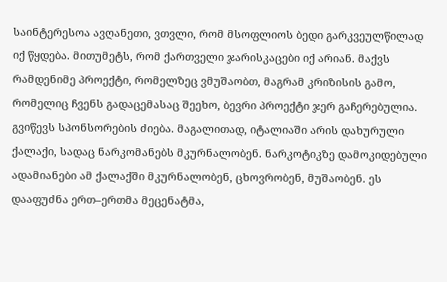საინტერესოა ავღანეთი, ვთვლი, რომ მსოფლიოს ბედი გარკვეულწილად იქ წყდება. მითუმეტს, რომ ქართველი ჯარისკაცები იქ არიან. მაქვს რამდენიმე პროექტი, რომელზეც ვმუშაობთ, მაგრამ კრიზისის გამო, რომელიც ჩვენს გადაცემასაც შეეხო, ბევრი პროექტი ჯერ გაჩერებულია. გვიწევს სპონსორების ძიება. მაგალითად, იტალიაში არის დახურული ქალაქი, სადაც ნარკომანებს მკურნალობენ. ნარკოტიკზე დამოკიდებული ადამიანები ამ ქალაქში მკურნალობენ, ცხოვრობენ, მუშაობენ. ეს დააფუძნა ერთ–ერთმა მეცენატმა,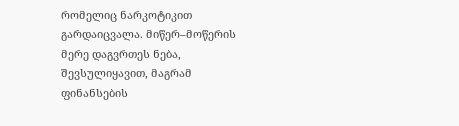რომელიც ნარკოტიკით გარდაიცვალა. მიწერ–მოწერის მერე დაგვრთეს ნება, შევსულიყავით, მაგრამ ფინანსების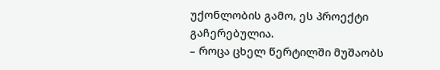უქონლობის გამო, ეს პროექტი გაჩერებულია.
– როცა ცხელ წერტილში მუშაობს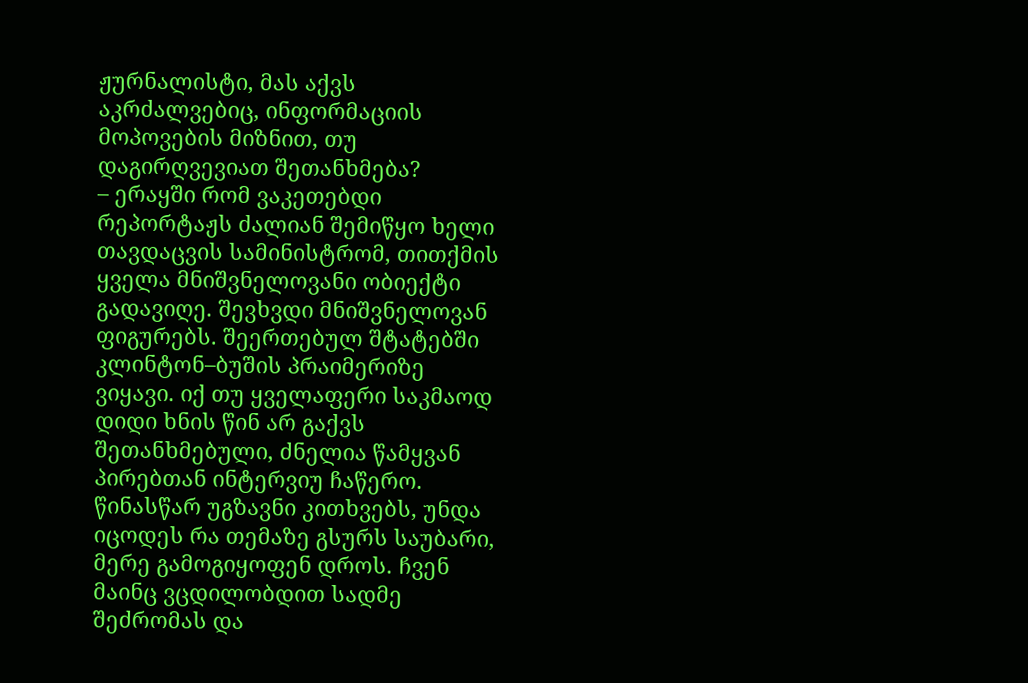ჟურნალისტი, მას აქვს აკრძალვებიც, ინფორმაციის მოპოვების მიზნით, თუ დაგირღვევიათ შეთანხმება?
– ერაყში რომ ვაკეთებდი რეპორტაჟს ძალიან შემიწყო ხელი თავდაცვის სამინისტრომ, თითქმის ყველა მნიშვნელოვანი ობიექტი გადავიღე. შევხვდი მნიშვნელოვან ფიგურებს. შეერთებულ შტატებში კლინტონ–ბუშის პრაიმერიზე ვიყავი. იქ თუ ყველაფერი საკმაოდ დიდი ხნის წინ არ გაქვს შეთანხმებული, ძნელია წამყვან პირებთან ინტერვიუ ჩაწერო. წინასწარ უგზავნი კითხვებს, უნდა იცოდეს რა თემაზე გსურს საუბარი, მერე გამოგიყოფენ დროს. ჩვენ მაინც ვცდილობდით სადმე შეძრომას და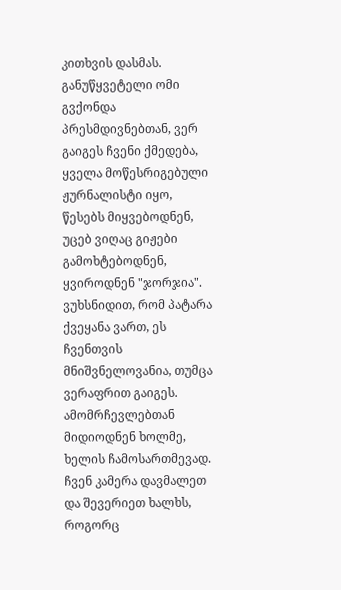კითხვის დასმას. განუწყვეტელი ომი გვქონდა პრესმდივნებთან, ვერ გაიგეს ჩვენი ქმედება, ყველა მოწესრიგებული ჟურნალისტი იყო, წესებს მიყვებოდნენ, უცებ ვიღაც გიჟები გამოხტებოდნენ, ყვიროდნენ "ჯორჯია". ვუხსნიდით, რომ პატარა ქვეყანა ვართ, ეს ჩვენთვის მნიშვნელოვანია, თუმცა ვერაფრით გაიგეს. ამომრჩევლებთან მიდიოდნენ ხოლმე, ხელის ჩამოსართმევად. ჩვენ კამერა დავმალეთ და შევერიეთ ხალხს, როგორც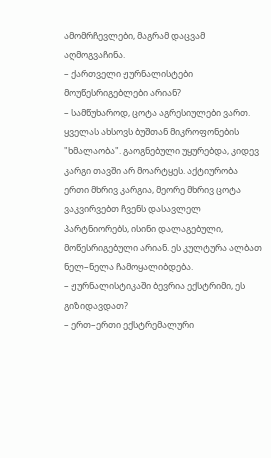ამომრჩევლები, მაგრამ დაცვამ აღმოგვაჩინა.
– ქართველი ჟურნალისტები მოუწესრიგებლები არიან?
– სამწუხაროდ, ცოტა აგრესიულები ვართ. ყველას ახსოვს ბუშთან მიკროფონების "ხმალაობა". გაოგნებული უყურებდა, კიდევ კარგი თავში არ მოარტყეს. აქტიურობა ერთი მხრივ კარგია, მეორე მხრივ ცოტა ვაკვირვებთ ჩვენს დასავლელ პარტნიორებს, ისინი დალაგებული, მოწესრიგებული არიან. ეს კულტურა ალბათ ნელ–ნელა ჩამოყალიბდება.
– ჟურნალისტიკაში ბევრია ექსტრიმი, ეს გიზიდავდათ?
– ერთ–ერთი ექსტრემალური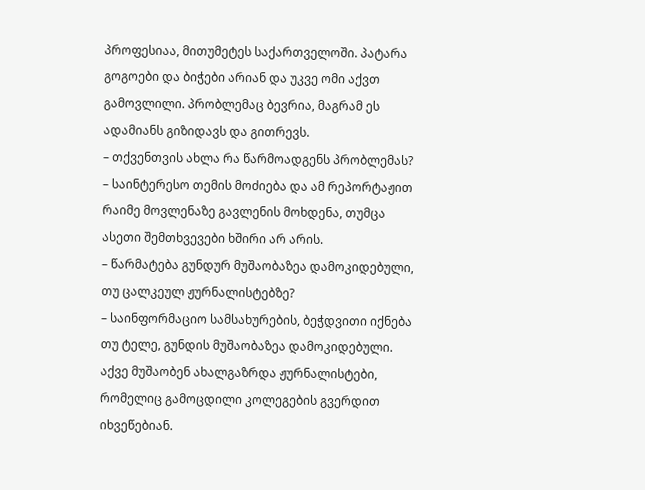პროფესიაა, მითუმეტეს საქართველოში. პატარა გოგოები და ბიჭები არიან და უკვე ომი აქვთ გამოვლილი. პრობლემაც ბევრია, მაგრამ ეს ადამიანს გიზიდავს და გითრევს.
– თქვენთვის ახლა რა წარმოადგენს პრობლემას?
– საინტერესო თემის მოძიება და ამ რეპორტაჟით რაიმე მოვლენაზე გავლენის მოხდენა, თუმცა ასეთი შემთხვევები ხშირი არ არის.
– წარმატება გუნდურ მუშაობაზეა დამოკიდებული, თუ ცალკეულ ჟურნალისტებზე?
– საინფორმაციო სამსახურების, ბეჭდვითი იქნება თუ ტელე, გუნდის მუშაობაზეა დამოკიდებული. აქვე მუშაობენ ახალგაზრდა ჟურნალისტები, რომელიც გამოცდილი კოლეგების გვერდით იხვეწებიან.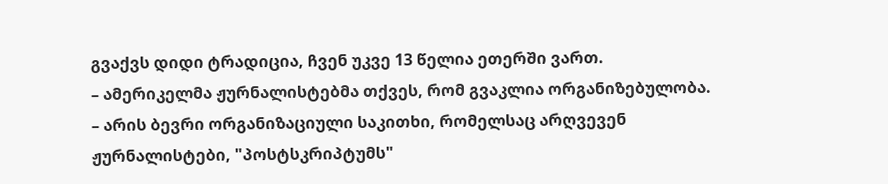გვაქვს დიდი ტრადიცია, ჩვენ უკვე 13 წელია ეთერში ვართ.
– ამერიკელმა ჟურნალისტებმა თქვეს, რომ გვაკლია ორგანიზებულობა.
– არის ბევრი ორგანიზაციული საკითხი, რომელსაც არღვევენ ჟურნალისტები, "პოსტსკრიპტუმს"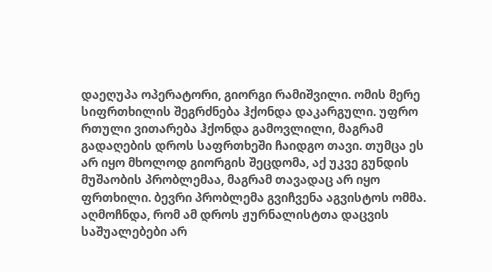დაეღუპა ოპერატორი, გიორგი რამიშვილი. ომის მერე სიფრთხილის შეგრძნება ჰქონდა დაკარგული. უფრო რთული ვითარება ჰქონდა გამოვლილი, მაგრამ გადაღების დროს საფრთხეში ჩაიდგო თავი. თუმცა ეს არ იყო მხოლოდ გიორგის შეცდომა, აქ უკვე გუნდის მუშაობის პრობლემაა, მაგრამ თავადაც არ იყო ფრთხილი. ბევრი პრობლემა გვიჩვენა აგვისტოს ომმა. აღმოჩნდა, რომ ამ დროს ჟურნალისტთა დაცვის საშუალებები არ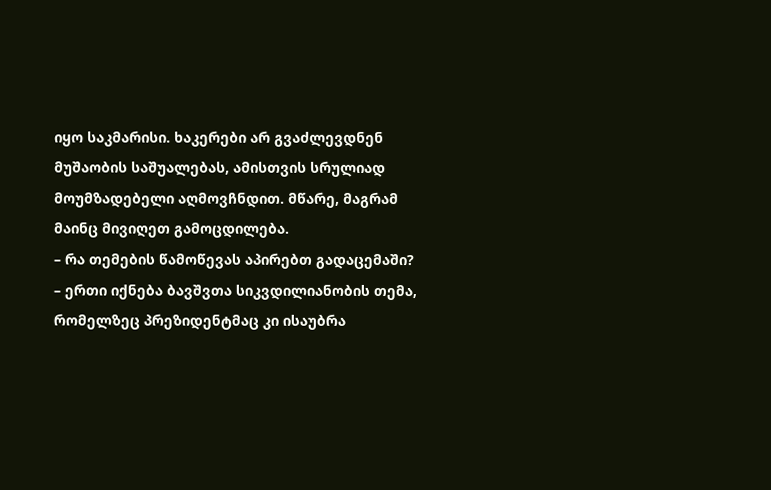იყო საკმარისი. ხაკერები არ გვაძლევდნენ მუშაობის საშუალებას, ამისთვის სრულიად მოუმზადებელი აღმოვჩნდით. მწარე, მაგრამ მაინც მივიღეთ გამოცდილება.
– რა თემების წამოწევას აპირებთ გადაცემაში?
– ერთი იქნება ბავშვთა სიკვდილიანობის თემა, რომელზეც პრეზიდენტმაც კი ისაუბრა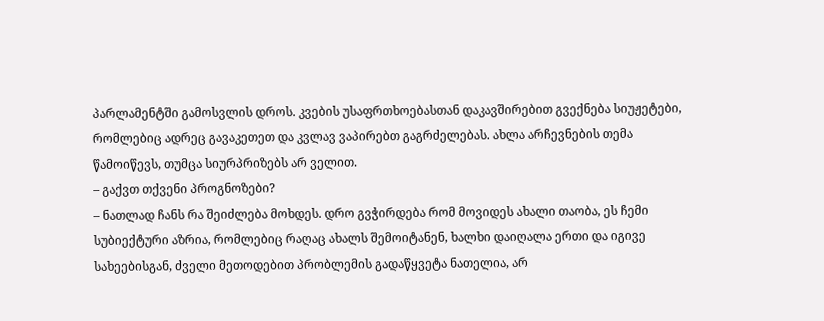პარლამენტში გამოსვლის დროს. კვების უსაფრთხოებასთან დაკავშირებით გვექნება სიუჟეტები, რომლებიც ადრეც გავაკეთეთ და კვლავ ვაპირებთ გაგრძელებას. ახლა არჩევნების თემა წამოიწევს, თუმცა სიურპრიზებს არ ველით.
– გაქვთ თქვენი პროგნოზები?
– ნათლად ჩანს რა შეიძლება მოხდეს. დრო გვჭირდება რომ მოვიდეს ახალი თაობა, ეს ჩემი სუბიექტური აზრია, რომლებიც რაღაც ახალს შემოიტანენ, ხალხი დაიღალა ერთი და იგივე სახეებისგან, ძველი მეთოდებით პრობლემის გადაწყვეტა ნათელია, არ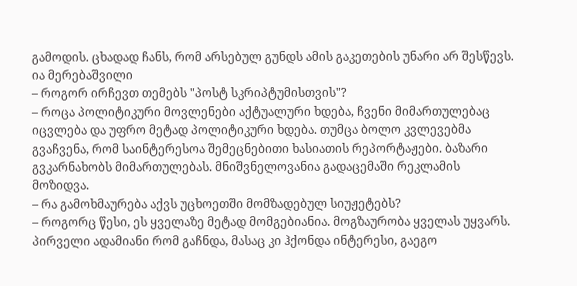გამოდის. ცხადად ჩანს, რომ არსებულ გუნდს ამის გაკეთების უნარი არ შესწევს.
ია მერებაშვილი
– როგორ ირჩევთ თემებს "პოსტ სკრიპტუმისთვის"?
– როცა პოლიტიკური მოვლენები აქტუალური ხდება, ჩვენი მიმართულებაც იცვლება და უფრო მეტად პოლიტიკური ხდება. თუმცა ბოლო კვლევებმა გვაჩვენა, რომ საინტერესოა შემეცნებითი ხასიათის რეპორტაჟები. ბაზარი გვკარნახობს მიმართულებას. მნიშვნელოვანია გადაცემაში რეკლამის მოზიდვა.
– რა გამოხმაურება აქვს უცხოეთში მომზადებულ სიუჟეტებს?
– როგორც წესი, ეს ყველაზე მეტად მომგებიანია. მოგზაურობა ყველას უყვარს. პირველი ადამიანი რომ გაჩნდა, მასაც კი ჰქონდა ინტერესი, გაეგო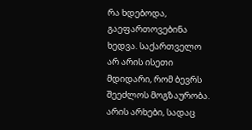რა ხდებოდა, გაეფართოვებინა ხედვა. საქართველო არ არის ისეთი მდიდარი, რომ ბევრს შეეძლოს მოგზაურობა. არის არხები, სადაც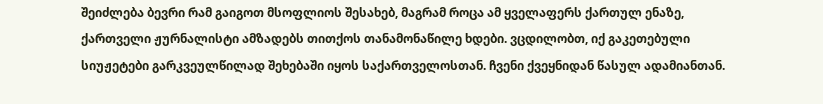შეიძლება ბევრი რამ გაიგოთ მსოფლიოს შესახებ, მაგრამ როცა ამ ყველაფერს ქართულ ენაზე, ქართველი ჟურნალისტი ამზადებს თითქოს თანამონაწილე ხდები. ვცდილობთ, იქ გაკეთებული სიუჟეტები გარკვეულწილად შეხებაში იყოს საქართველოსთან. ჩვენი ქვეყნიდან წასულ ადამიანთან.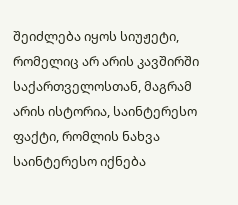შეიძლება იყოს სიუჟეტი, რომელიც არ არის კავშირში საქართველოსთან, მაგრამ არის ისტორია, საინტერესო ფაქტი, რომლის ნახვა საინტერესო იქნება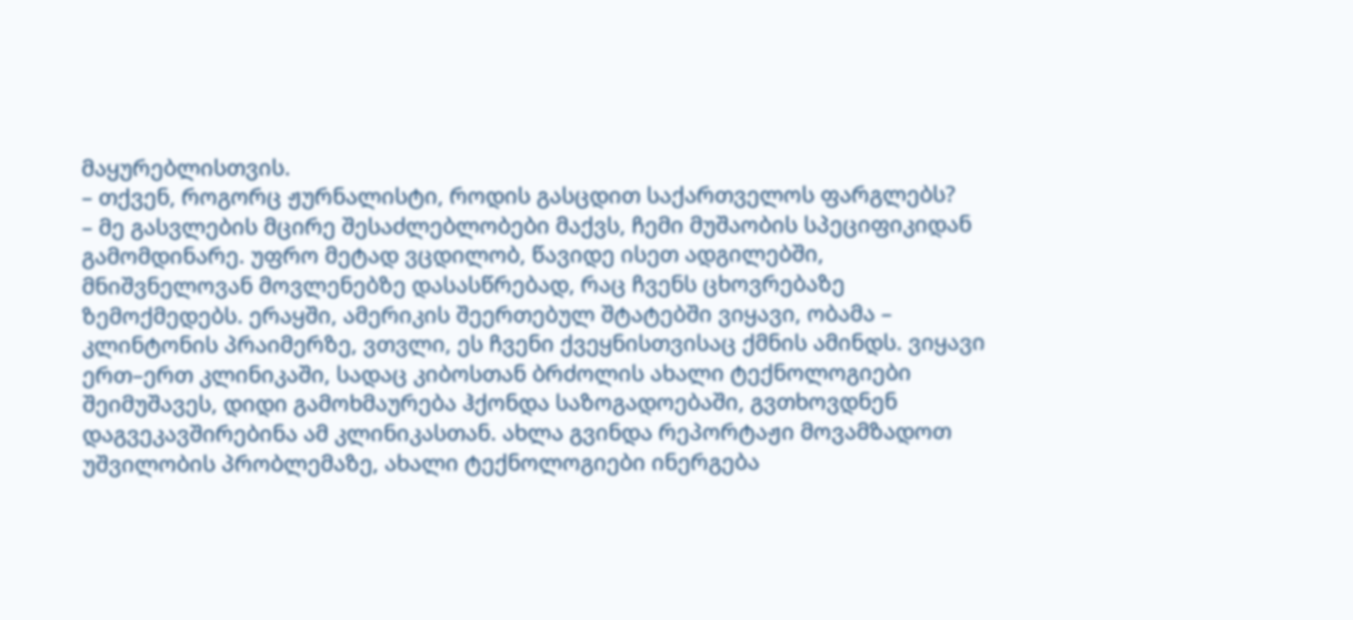მაყურებლისთვის.
– თქვენ, როგორც ჟურნალისტი, როდის გასცდით საქართველოს ფარგლებს?
– მე გასვლების მცირე შესაძლებლობები მაქვს, ჩემი მუშაობის სპეციფიკიდან გამომდინარე. უფრო მეტად ვცდილობ, წავიდე ისეთ ადგილებში, მნიშვნელოვან მოვლენებზე დასასწრებად, რაც ჩვენს ცხოვრებაზე ზემოქმედებს. ერაყში, ამერიკის შეერთებულ შტატებში ვიყავი, ობამა – კლინტონის პრაიმერზე, ვთვლი, ეს ჩვენი ქვეყნისთვისაც ქმნის ამინდს. ვიყავი ერთ–ერთ კლინიკაში, სადაც კიბოსთან ბრძოლის ახალი ტექნოლოგიები შეიმუშავეს, დიდი გამოხმაურება ჰქონდა საზოგადოებაში, გვთხოვდნენ დაგვეკავშირებინა ამ კლინიკასთან. ახლა გვინდა რეპორტაჟი მოვამზადოთ უშვილობის პრობლემაზე, ახალი ტექნოლოგიები ინერგება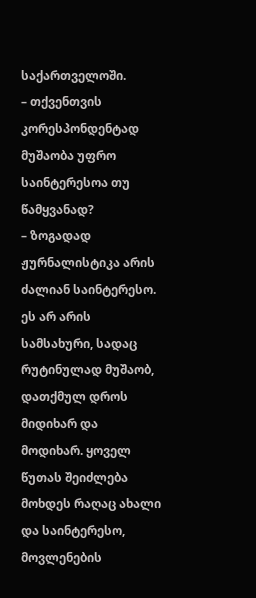საქართველოში.
– თქვენთვის კორესპონდენტად მუშაობა უფრო საინტერესოა თუ წამყვანად?
– ზოგადად ჟურნალისტიკა არის ძალიან საინტერესო. ეს არ არის სამსახური, სადაც რუტინულად მუშაობ, დათქმულ დროს მიდიხარ და მოდიხარ. ყოველ წუთას შეიძლება მოხდეს რაღაც ახალი და საინტერესო, მოვლენების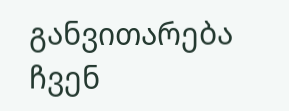განვითარება ჩვენ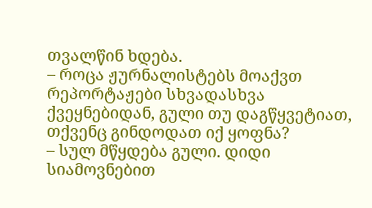თვალწინ ხდება.
– როცა ჟურნალისტებს მოაქვთ რეპორტაჟები სხვადასხვა ქვეყნებიდან, გული თუ დაგწყვეტიათ, თქვენც გინდოდათ იქ ყოფნა?
– სულ მწყდება გული. დიდი სიამოვნებით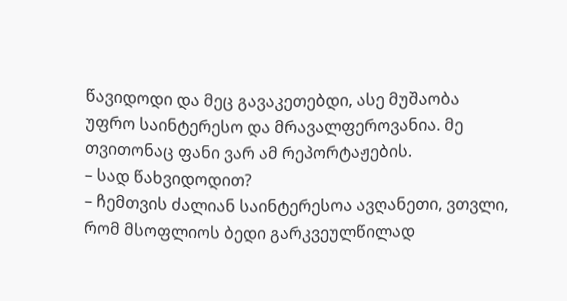წავიდოდი და მეც გავაკეთებდი, ასე მუშაობა უფრო საინტერესო და მრავალფეროვანია. მე თვითონაც ფანი ვარ ამ რეპორტაჟების.
– სად წახვიდოდით?
– ჩემთვის ძალიან საინტერესოა ავღანეთი, ვთვლი, რომ მსოფლიოს ბედი გარკვეულწილად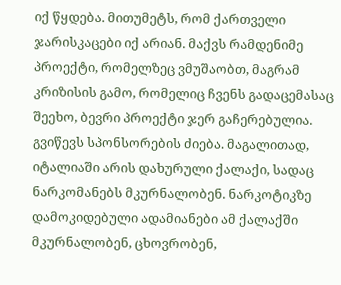იქ წყდება. მითუმეტს, რომ ქართველი ჯარისკაცები იქ არიან. მაქვს რამდენიმე პროექტი, რომელზეც ვმუშაობთ, მაგრამ კრიზისის გამო, რომელიც ჩვენს გადაცემასაც შეეხო, ბევრი პროექტი ჯერ გაჩერებულია. გვიწევს სპონსორების ძიება. მაგალითად, იტალიაში არის დახურული ქალაქი, სადაც ნარკომანებს მკურნალობენ. ნარკოტიკზე დამოკიდებული ადამიანები ამ ქალაქში მკურნალობენ, ცხოვრობენ,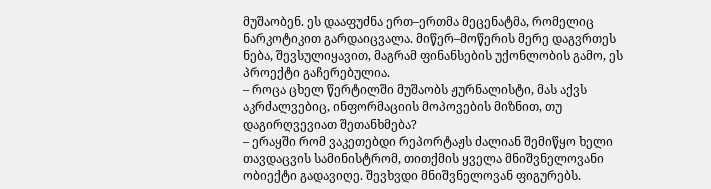მუშაობენ. ეს დააფუძნა ერთ–ერთმა მეცენატმა, რომელიც ნარკოტიკით გარდაიცვალა. მიწერ–მოწერის მერე დაგვრთეს ნება, შევსულიყავით, მაგრამ ფინანსების უქონლობის გამო, ეს პროექტი გაჩერებულია.
– როცა ცხელ წერტილში მუშაობს ჟურნალისტი, მას აქვს აკრძალვებიც, ინფორმაციის მოპოვების მიზნით, თუ დაგირღვევიათ შეთანხმება?
– ერაყში რომ ვაკეთებდი რეპორტაჟს ძალიან შემიწყო ხელი თავდაცვის სამინისტრომ, თითქმის ყველა მნიშვნელოვანი ობიექტი გადავიღე. შევხვდი მნიშვნელოვან ფიგურებს.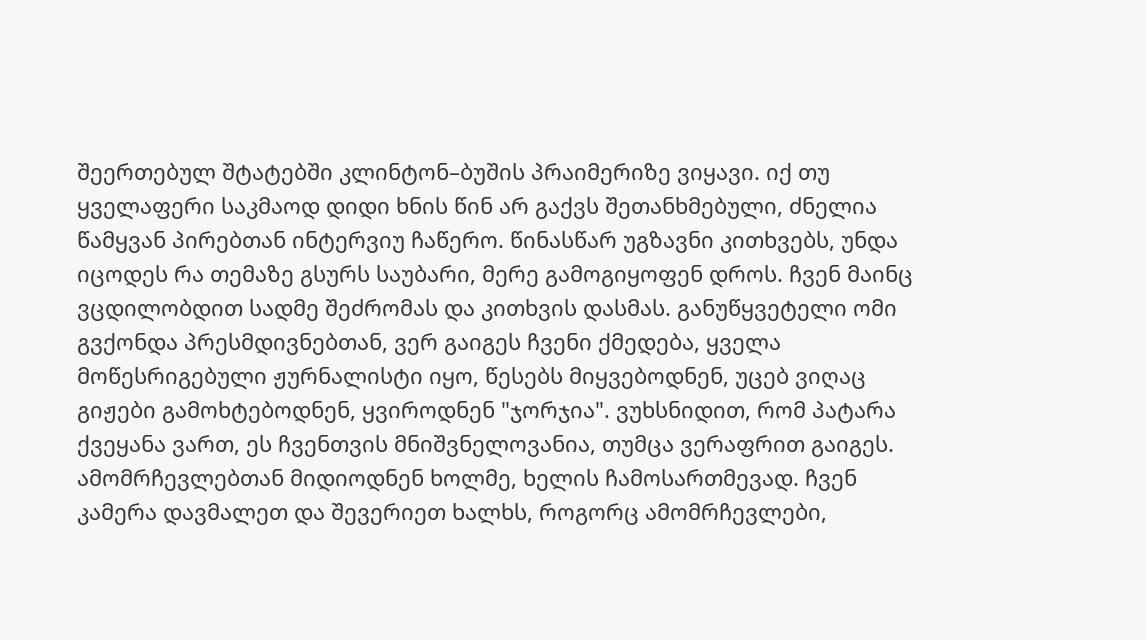შეერთებულ შტატებში კლინტონ–ბუშის პრაიმერიზე ვიყავი. იქ თუ ყველაფერი საკმაოდ დიდი ხნის წინ არ გაქვს შეთანხმებული, ძნელია წამყვან პირებთან ინტერვიუ ჩაწერო. წინასწარ უგზავნი კითხვებს, უნდა იცოდეს რა თემაზე გსურს საუბარი, მერე გამოგიყოფენ დროს. ჩვენ მაინც ვცდილობდით სადმე შეძრომას და კითხვის დასმას. განუწყვეტელი ომი გვქონდა პრესმდივნებთან, ვერ გაიგეს ჩვენი ქმედება, ყველა მოწესრიგებული ჟურნალისტი იყო, წესებს მიყვებოდნენ, უცებ ვიღაც გიჟები გამოხტებოდნენ, ყვიროდნენ "ჯორჯია". ვუხსნიდით, რომ პატარა ქვეყანა ვართ, ეს ჩვენთვის მნიშვნელოვანია, თუმცა ვერაფრით გაიგეს. ამომრჩევლებთან მიდიოდნენ ხოლმე, ხელის ჩამოსართმევად. ჩვენ კამერა დავმალეთ და შევერიეთ ხალხს, როგორც ამომრჩევლები,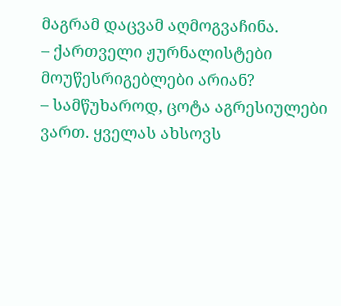მაგრამ დაცვამ აღმოგვაჩინა.
– ქართველი ჟურნალისტები მოუწესრიგებლები არიან?
– სამწუხაროდ, ცოტა აგრესიულები ვართ. ყველას ახსოვს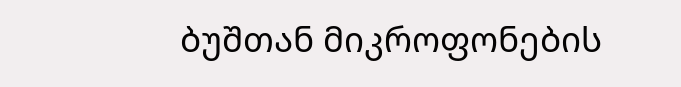ბუშთან მიკროფონების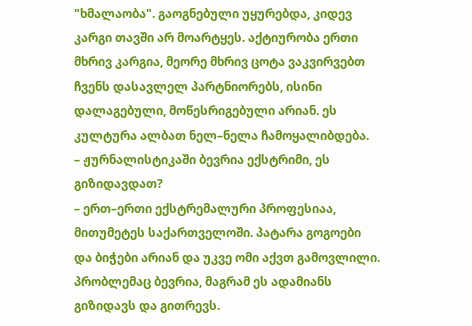"ხმალაობა". გაოგნებული უყურებდა, კიდევ კარგი თავში არ მოარტყეს. აქტიურობა ერთი მხრივ კარგია, მეორე მხრივ ცოტა ვაკვირვებთ ჩვენს დასავლელ პარტნიორებს, ისინი დალაგებული, მოწესრიგებული არიან. ეს კულტურა ალბათ ნელ–ნელა ჩამოყალიბდება.
– ჟურნალისტიკაში ბევრია ექსტრიმი, ეს გიზიდავდათ?
– ერთ–ერთი ექსტრემალური პროფესიაა, მითუმეტეს საქართველოში. პატარა გოგოები და ბიჭები არიან და უკვე ომი აქვთ გამოვლილი. პრობლემაც ბევრია, მაგრამ ეს ადამიანს გიზიდავს და გითრევს.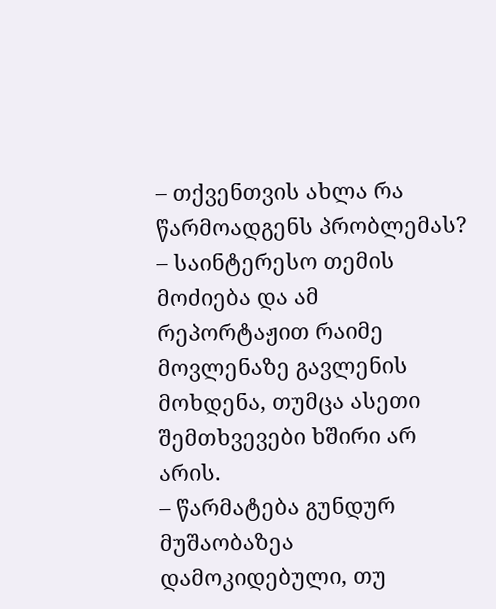– თქვენთვის ახლა რა წარმოადგენს პრობლემას?
– საინტერესო თემის მოძიება და ამ რეპორტაჟით რაიმე მოვლენაზე გავლენის მოხდენა, თუმცა ასეთი შემთხვევები ხშირი არ არის.
– წარმატება გუნდურ მუშაობაზეა დამოკიდებული, თუ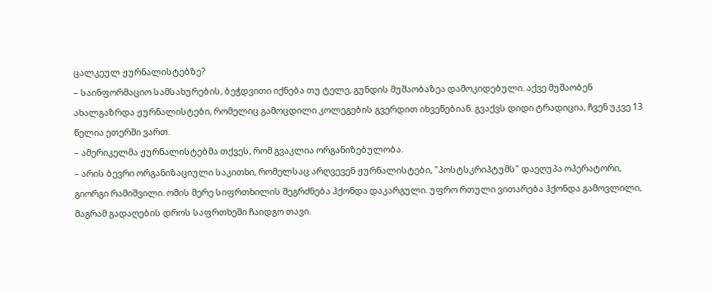ცალკეულ ჟურნალისტებზე?
– საინფორმაციო სამსახურების, ბეჭდვითი იქნება თუ ტელე, გუნდის მუშაობაზეა დამოკიდებული. აქვე მუშაობენ ახალგაზრდა ჟურნალისტები, რომელიც გამოცდილი კოლეგების გვერდით იხვეწებიან. გვაქვს დიდი ტრადიცია, ჩვენ უკვე 13 წელია ეთერში ვართ.
– ამერიკელმა ჟურნალისტებმა თქვეს, რომ გვაკლია ორგანიზებულობა.
– არის ბევრი ორგანიზაციული საკითხი, რომელსაც არღვევენ ჟურნალისტები, "პოსტსკრიპტუმს" დაეღუპა ოპერატორი, გიორგი რამიშვილი. ომის მერე სიფრთხილის შეგრძნება ჰქონდა დაკარგული. უფრო რთული ვითარება ჰქონდა გამოვლილი, მაგრამ გადაღების დროს საფრთხეში ჩაიდგო თავი.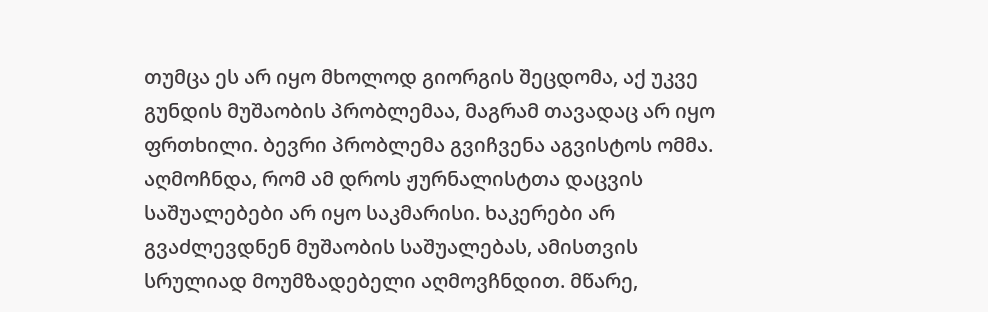თუმცა ეს არ იყო მხოლოდ გიორგის შეცდომა, აქ უკვე გუნდის მუშაობის პრობლემაა, მაგრამ თავადაც არ იყო ფრთხილი. ბევრი პრობლემა გვიჩვენა აგვისტოს ომმა. აღმოჩნდა, რომ ამ დროს ჟურნალისტთა დაცვის საშუალებები არ იყო საკმარისი. ხაკერები არ გვაძლევდნენ მუშაობის საშუალებას, ამისთვის სრულიად მოუმზადებელი აღმოვჩნდით. მწარე,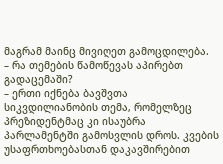მაგრამ მაინც მივიღეთ გამოცდილება.
– რა თემების წამოწევას აპირებთ გადაცემაში?
– ერთი იქნება ბავშვთა სიკვდილიანობის თემა, რომელზეც პრეზიდენტმაც კი ისაუბრა პარლამენტში გამოსვლის დროს. კვების უსაფრთხოებასთან დაკავშირებით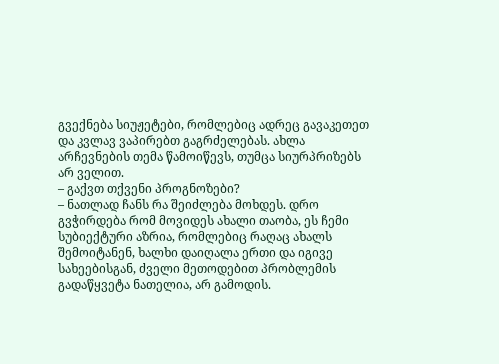გვექნება სიუჟეტები, რომლებიც ადრეც გავაკეთეთ და კვლავ ვაპირებთ გაგრძელებას. ახლა არჩევნების თემა წამოიწევს, თუმცა სიურპრიზებს არ ველით.
– გაქვთ თქვენი პროგნოზები?
– ნათლად ჩანს რა შეიძლება მოხდეს. დრო გვჭირდება რომ მოვიდეს ახალი თაობა, ეს ჩემი სუბიექტური აზრია, რომლებიც რაღაც ახალს შემოიტანენ, ხალხი დაიღალა ერთი და იგივე სახეებისგან, ძველი მეთოდებით პრობლემის გადაწყვეტა ნათელია, არ გამოდის.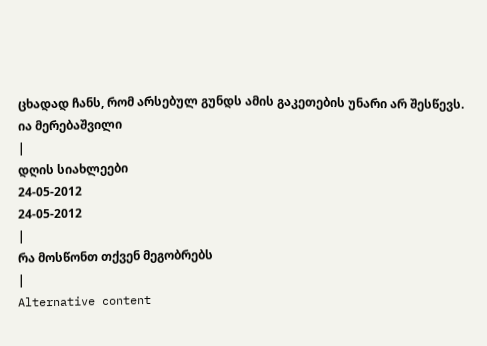ცხადად ჩანს, რომ არსებულ გუნდს ამის გაკეთების უნარი არ შესწევს.
ია მერებაშვილი
|
დღის სიახლეები
24-05-2012
24-05-2012
|
რა მოსწონთ თქვენ მეგობრებს
|
Alternative content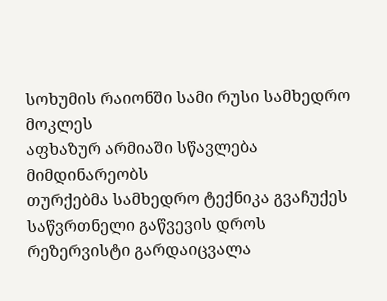სოხუმის რაიონში სამი რუსი სამხედრო მოკლეს
აფხაზურ არმიაში სწავლება მიმდინარეობს
თურქებმა სამხედრო ტექნიკა გვაჩუქეს
საწვრთნელი გაწვევის დროს რეზერვისტი გარდაიცვალა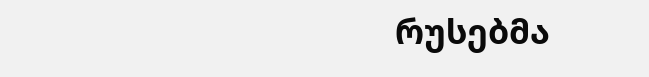რუსებმა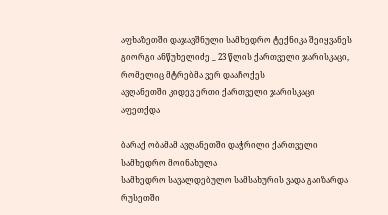აფხაზეთში დაჯავშნული სამხედრო ტექნიკა შეიყვანეს
გიორგი ანწუხელიძე _ 23 წლის ქართველი ჯარისკაცი, რომელიც მტრებმა ვერ დააჩოქეს
ავღანეთში კიდევ ერთი ქართველი ჯარისკაცი აფეთქდა

ბარაქ ობამამ ავღანეთში დაჭრილი ქართველი სამხედრო მოინახულა
სამხედრო სავალდებულო სამსახურის ვადა გაიზარდა
რუსეთში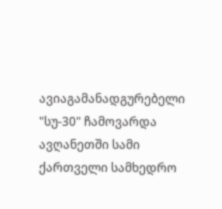ავიაგამანადგურებელი "სუ-30" ჩამოვარდა
ავღანეთში სამი ქართველი სამხედრო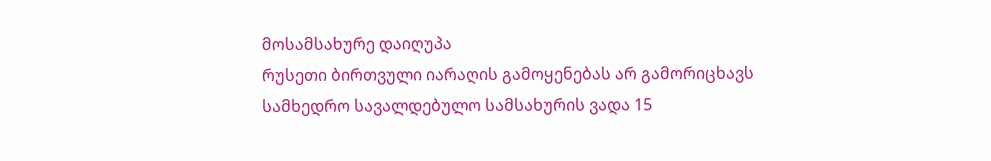მოსამსახურე დაიღუპა
რუსეთი ბირთვული იარაღის გამოყენებას არ გამორიცხავს
სამხედრო სავალდებულო სამსახურის ვადა 15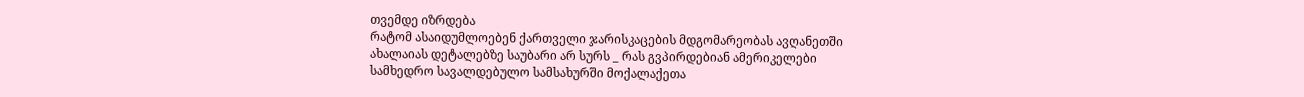თვემდე იზრდება
რატომ ასაიდუმლოებენ ქართველი ჯარისკაცების მდგომარეობას ავღანეთში
ახალაიას დეტალებზე საუბარი არ სურს _ რას გვპირდებიან ამერიკელები
სამხედრო სავალდებულო სამსახურში მოქალაქეთა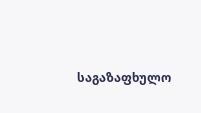საგაზაფხულო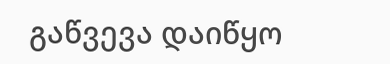გაწვევა დაიწყო